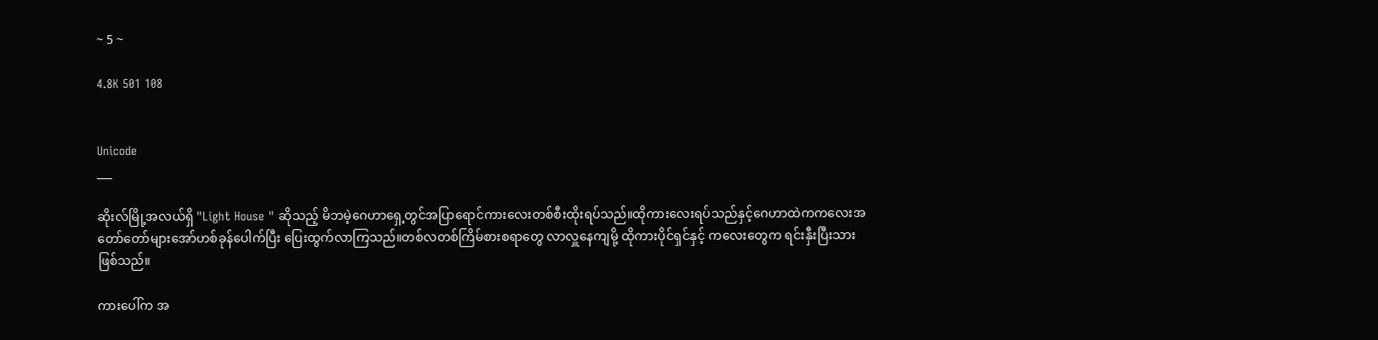~ 5 ~

4.8K 501 108


Unicode
___

ဆိုးလ်မြို့အလယ်ရှိ "Light House " ဆိုသည့် မိဘမဲ့ဂေဟာရှေ့တွင်အပြာရောင်ကားလေးတစ်စီးထိုးရပ်သည်။ထိုကားလေးရပ်သည်နှင့်ဂေဟာထဲကကလေးအတော်တော်များအော်ဟစ်ခုန်ပေါက်ပြီး ပြေးထွက်လာကြသည်။တစ်လတစ်ကြိမ်စားစရာတွေ လာလှူနေကျမို့ ထိုကားပိုင်ရှင်နှင့် ကလေးတွေက ရင်းနှီးပြီးသား ဖြစ်သည်။

ကားပေါ်က အ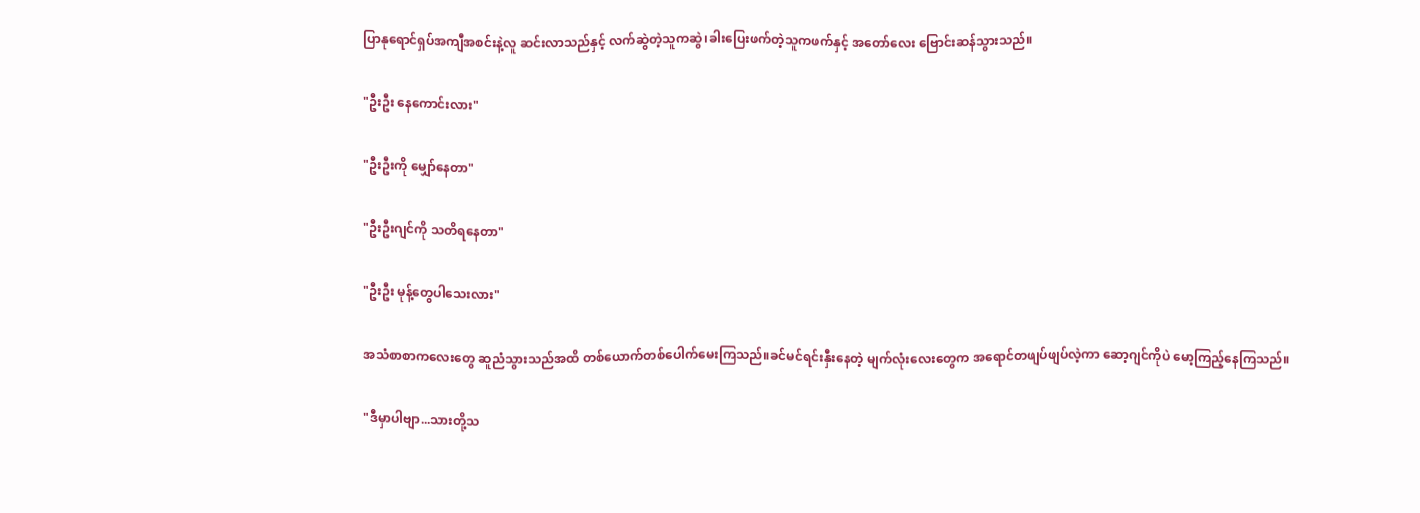ပြာနုရောင်ရှပ်အကျီအစင်းနဲ့လူ ဆင်းလာသည်နှင့် လက်ဆွဲတဲ့သူကဆွဲ၊ခါးပြေးဖက်တဲ့သူကဖက်နှင့် အတော်လေး ဗြောင်းဆန်သွားသည်။

"ဦးဦး နေကောင်းလား"

"ဦးဦးကို မျှော်နေတာ"

"ဦးဦးဂျင်ကို သတိရနေတာ"

"ဦးဦး မုန့်တွေပါသေးလား"

အသံစာစာကလေးတွေ ဆူညံသွားသည်အထိ တစ်ယောက်တစ်ပေါက်မေးကြသည်။ခင်မင်ရင်းနှီးနေတဲ့ မျက်လုံးလေးတွေက အရောင်တဖျပ်ဖျပ်လဲ့ကာ ဆော့ဂျင်ကိုပဲ မော့ကြည့်နေကြသည်။

"ဒီမှာပါဗျာ...သားတို့သ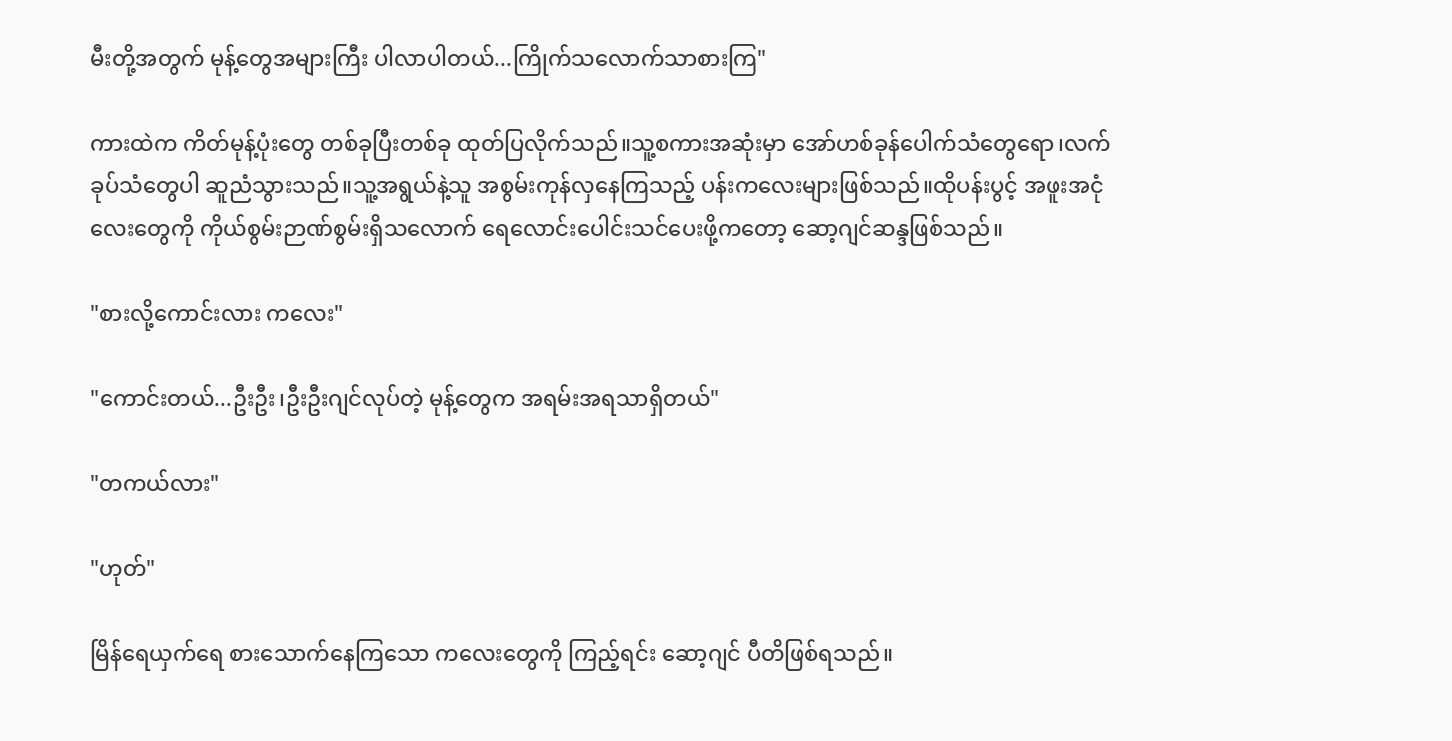မီးတို့အတွက် မုန့်တွေအများကြီး ပါလာပါတယ်...ကြိုက်သလောက်သာစားကြ"

ကားထဲက ကိတ်မုန့်ပုံးတွေ တစ်ခုပြီးတစ်ခု ထုတ်ပြလိုက်သည်။သူ့စကားအဆုံးမှာ အော်ဟစ်ခုန်ပေါက်သံတွေရော၊လက်ခုပ်သံတွေပါ ဆူညံသွားသည်။သူ့အရွယ်နဲ့သူ အစွမ်းကုန်လှနေကြသည့် ပန်းကလေးများဖြစ်သည်။ထိုပန်းပွင့် အဖူးအငုံလေးတွေကို ကိုယ်စွမ်းဉာဏ်စွမ်းရှိသလောက် ရေလောင်းပေါင်းသင်ပေးဖို့ကတော့ ဆော့ဂျင်ဆန္ဒဖြစ်သည်။

"စားလို့ကောင်းလား ကလေး"

"ကောင်းတယ်...ဦးဦး၊ဦးဦးဂျင်လုပ်တဲ့ မုန့်တွေက အရမ်းအရသာရှိတယ်"

"တကယ်လား"

"ဟုတ်"

မြိန်ရေယှက်ရေ စားသောက်နေကြသော ကလေးတွေကို ကြည့်ရင်း ဆော့ဂျင် ပီတိဖြစ်ရသည်။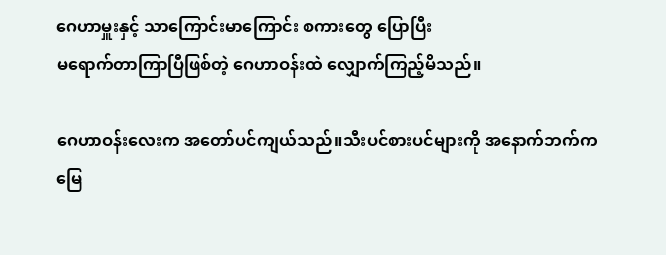ဂေဟာမှူးနှင့် သာကြောင်းမာကြောင်း စကားတွေ ပြောပြီး
မရောက်တာကြာပြီဖြစ်တဲ့ ဂေဟာဝန်းထဲ လျှောက်ကြည့်မိသည်။

ဂေဟာဝန်းလေးက အတော်ပင်ကျယ်သည်။သီးပင်စားပင်များကို အနောက်ဘက်က မြေ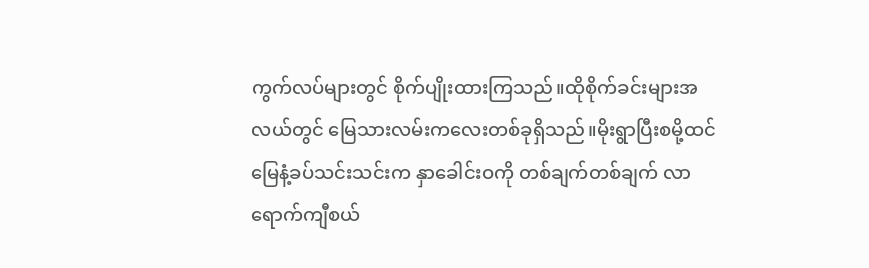ကွက်လပ်များတွင် စိုက်ပျိုးထားကြသည်။ထိုစိုက်ခင်းများအလယ်တွင် မြေသားလမ်းကလေးတစ်ခုရှိသည်။မိုးရွာပြီးစမို့ထင် မြေနံ့ခပ်သင်းသင်းက နှာခေါင်းဝကို တစ်ချက်တစ်ချက် လာရောက်ကျီစယ်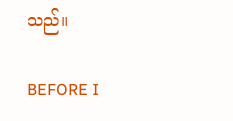သည်။

BEFORE I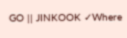GO || JINKOOK ✓Where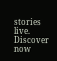stories live. Discover now